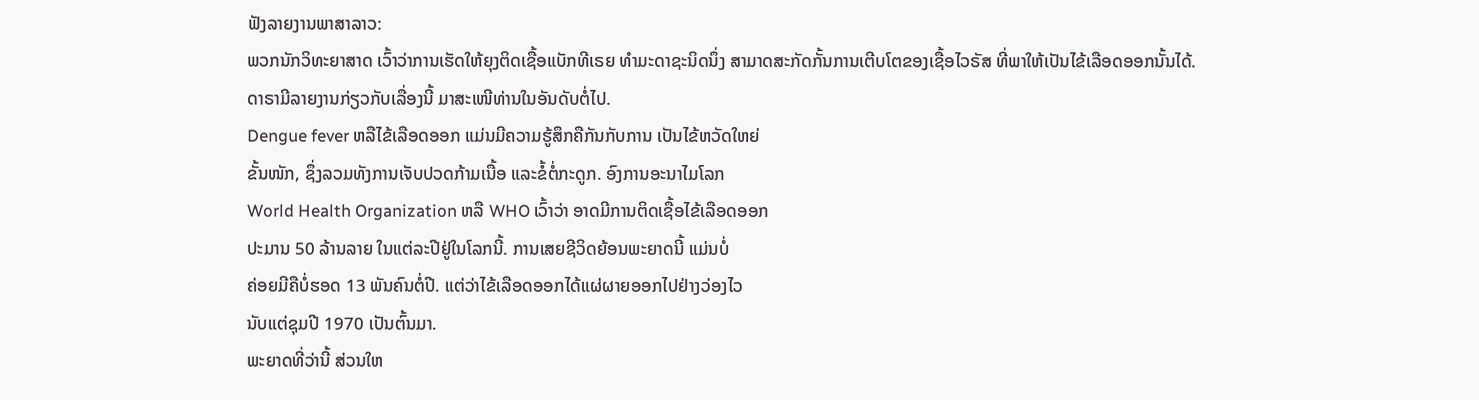ຟັງລາຍງານພາສາລາວ:
ພວກນັກວິທະຍາສາດ ເວົ້າວ່າການເຮັດໃຫ້ຍຸງຕິດເຊື້ອແບັກທີເຣຍ ທໍາມະດາຊະນິດນຶ່ງ ສາມາດສະກັດກັ້ນການເຕີບໂຕຂອງເຊື້ອໄວຣັສ ທີ່ພາໃຫ້ເປັນໄຂ້ເລືອດອອກນັ້ນໄດ້.
ດາຣາມີລາຍງານກ່ຽວກັບເລື່ອງນີ້ ມາສະເໜີທ່ານໃນອັນດັບຕໍ່ໄປ.
Dengue fever ຫລືໄຂ້ເລືອດອອກ ແມ່ນມີຄວາມຮູ້ສຶກຄືກັນກັບການ ເປັນໄຂ້ຫວັດໃຫຍ່
ຂັ້ນໜັກ, ຊຶ່ງລວມທັງການເຈັບປວດກ້າມເນື້ອ ແລະຂໍ້ຕໍ່ກະດູກ. ອົງການອະນາໄມໂລກ
World Health Organization ຫລື WHO ເວົ້າວ່າ ອາດມີການຕິດເຊື້ອໄຂ້ເລືອດອອກ
ປະມານ 50 ລ້ານລາຍ ໃນແຕ່ລະປີຢູ່ໃນໂລກນີ້. ການເສຍຊີວິດຍ້ອນພະຍາດນີ້ ແມ່ນບໍ່
ຄ່ອຍມີຄືບໍ່ຮອດ 13 ພັນຄົນຕໍ່ປີ. ແຕ່ວ່າໄຂ້ເລືອດອອກໄດ້ແຜ່ຜາຍອອກໄປຢ່າງວ່ອງໄວ
ນັບແຕ່ຊຸມປີ 1970 ເປັນຕົ້ນມາ.
ພະຍາດທີ່ວ່ານີ້ ສ່ວນໃຫ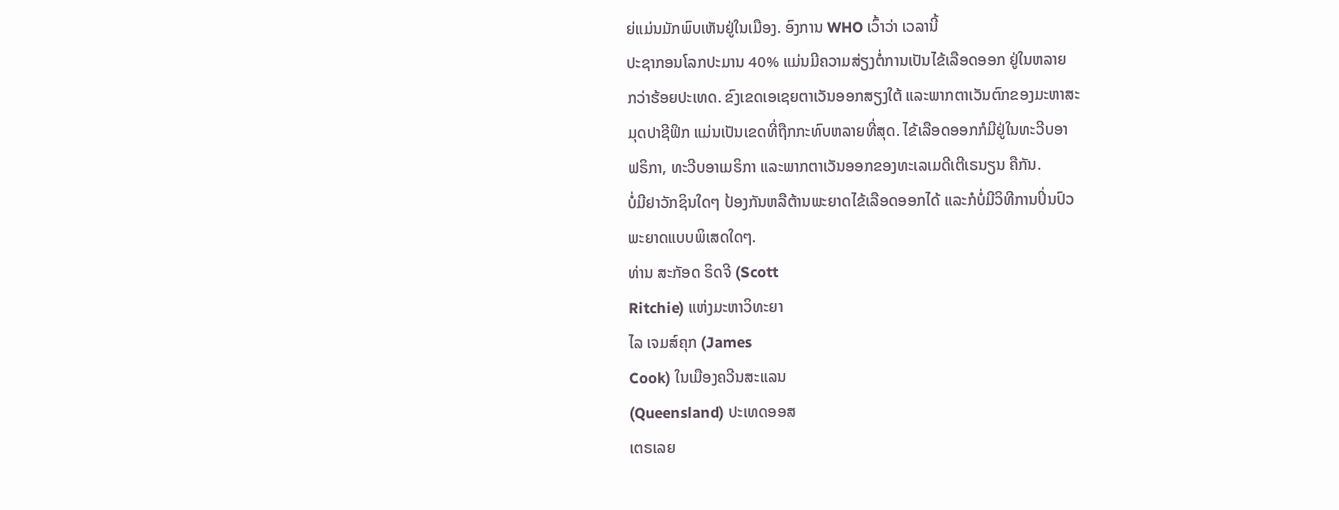ຍ່ແມ່ນມັກພົບເຫັນຢູ່ໃນເມືອງ. ອົງການ WHO ເວົ້າວ່າ ເວລານີ້
ປະຊາກອນໂລກປະມານ 40% ແມ່ນມີຄວາມສ່ຽງຕໍ່ການເປັນໄຂ້ເລືອດອອກ ຢູ່ໃນຫລາຍ
ກວ່າຮ້ອຍປະເທດ. ຂົງເຂດເອເຊຍຕາເວັນອອກສຽງໃຕ້ ແລະພາກຕາເວັນຕົກຂອງມະຫາສະ
ມຸດປາຊີຟິກ ແມ່ນເປັນເຂດທີ່ຖືກກະທົບຫລາຍທີ່ສຸດ. ໄຂ້ເລືອດອອກກໍມີຢູ່ໃນທະວີບອາ
ຟຣິກາ, ທະວີບອາເມຣິກາ ແລະພາກຕາເວັນອອກຂອງທະເລເມດີເຕີເຣນຽນ ຄືກັນ.
ບໍ່ມີຢາວັກຊິນໃດໆ ປ້ອງກັນຫລືຕ້ານພະຍາດໄຂ້ເລືອດອອກໄດ້ ແລະກໍບໍ່ມີວິທີການປິ່ນປົວ
ພະຍາດແບບພິເສດໃດໆ.
ທ່ານ ສະກັອດ ຣິດຈີ (Scott
Ritchie) ແຫ່ງມະຫາວິທະຍາ
ໄລ ເຈມສ໌ຄຸກ (James
Cook) ໃນເມືອງຄວີນສະແລນ
(Queensland) ປະເທດອອສ
ເຕຣເລຍ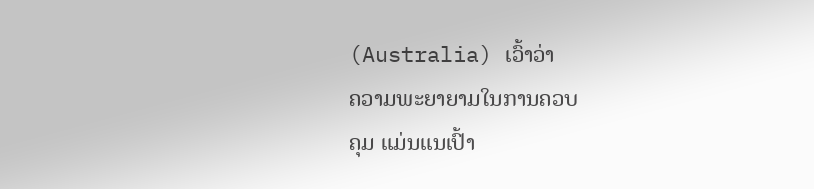(Australia) ເວົ້າວ່າ
ຄວາມພະຍາຍາມໃນການຄວບ
ຄຸມ ແມ່ນແນເປົ້າ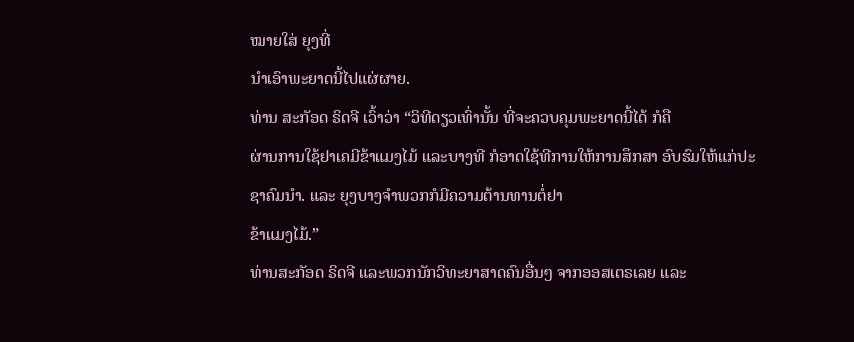ໝາຍໃສ່ ຍຸງທີ່
ນໍາເອົາພະຍາດນີ້ໄປແຜ່ຜາຍ.
ທ່ານ ສະກັອດ ຣິດຈີ ເວົ້າວ່າ “ວິທີດຽວເທົ່ານັ້ນ ທີ່ຈະຄວບຄຸມພະຍາດນີ້ໄດ້ ກໍຄື
ຜ່ານການໃຊ້ຢາເຄມີຂ້າແມງໄມ້ ແລະບາງທີ ກໍອາດໃຊ້ທີການໃຫ້ການສຶກສາ ອົບຮົມໃຫ້ແກ່ປະຊາຄົມນໍາ. ແລະ ຍຸງບາງຈໍາພວກກໍມີຄວາມຕ້ານທານຕໍ່ຢາ
ຂ້າແມງໄມ້.”
ທ່ານສະກັອດ ຣິດຈີ ແລະພວກນັກວິທະຍາສາດຄົນອື່ນໆ ຈາກອອສເຕຣເລຍ ແລະ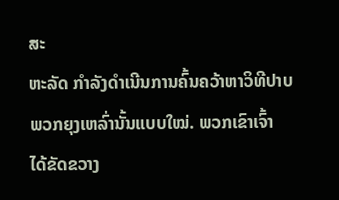ສະ
ຫະລັດ ກໍາລັງດໍາເນີນການຄົ້ນຄວ້າຫາວິທີປາບພວກຍຸງເຫລົ່ານັ້ນແບບໃໝ່. ພວກເຂົາເຈົ້າ
ໄດ້ຂັດຂວາງ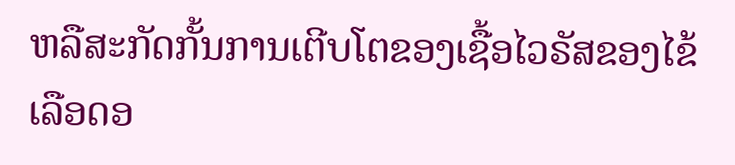ຫລືສະກັດກັ້ນການເຕີບໂຕຂອງເຊື້ອໄວຣັສຂອງໄຂ້ເລືອດອ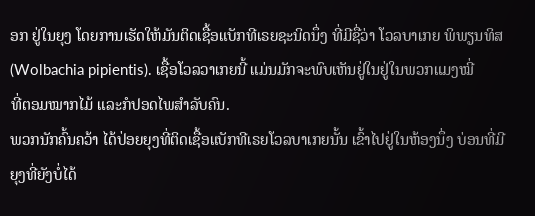ອກ ຢູ່ໃນຍຸງ ໂດຍການເຮັດໃຫ້ມັນຕິດເຊື້ອແບັກທີເຣຍຊະນິດນຶ່ງ ທີ່ມີຊື່ວ່າ ໂວລບາເກຍ ພິພຽນທິສ
(Wolbachia pipientis). ເຊື້ອໂວລວາເກຍນີ້ ແມ່ນມັກຈະພົບເຫັນຢູ່ໃນຢູ່ໃນພວກແມງໝີ່
ທີ່ຕອມໝາກໄມ້ ແລະກໍປອດໄພສໍາລັບຄົນ.
ພວກນັກຄົ້ນຄວ້າ ໄດ້ປ່ອຍຍຸງທີ່ຕິດເຊື້ອແບັກທີເຣຍໂວລບາເກຍນັ້ນ ເຂົ້າໄປຢູ່ໃນຫ້ອງນຶ່ງ ບ່ອນທີ່ມີຍຸງທີ່ຍັງບໍ່ໄດ້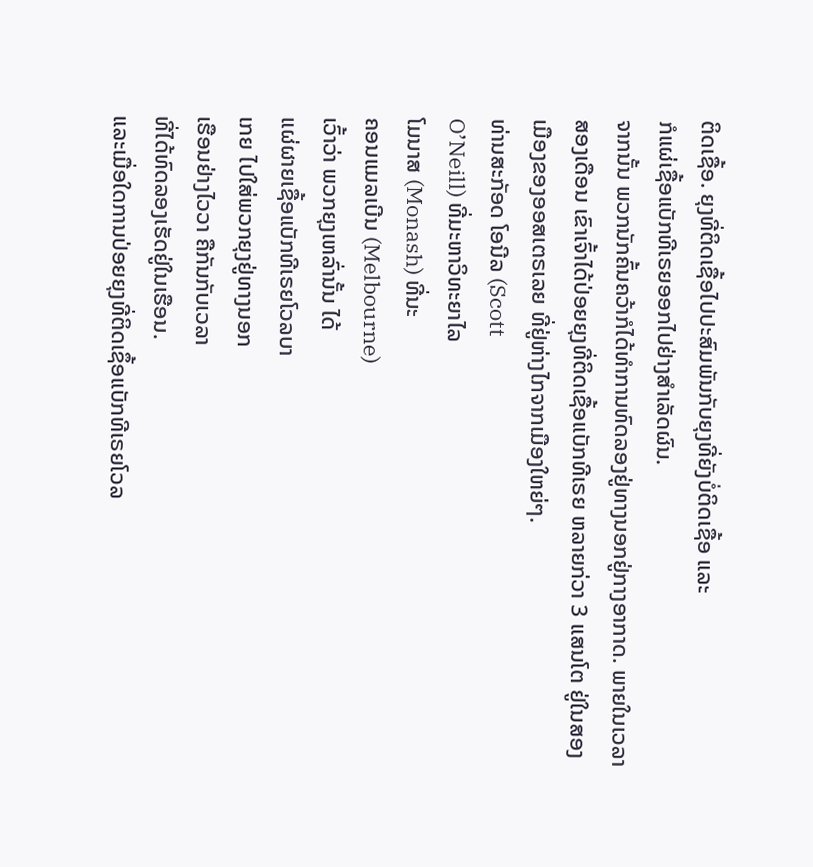ຕິດເຊື້ອ. ຍຸງທີ່ຕິດເຊື້ອໄປປະສົມພັນກັບຍຸງທີ່ຍັງບໍ່ຕິດເຊື້ອ ແລະ
ກໍແຜ່ເຊື້ອແບັກທີເຣຍອອກໄປຢ່າງສໍາເລັດຜົນ.
ຈາກນັ້ນ ພວກນັກຄົ້ນຄວ້າກໍໄດ້ທໍາການທົດລອງຢູ່ທາງນອກຢູ່ກາງອາກາດ. ພາຍໃນເວລາ
ສອງເດືອນ ເຂົາເຈົ້າໄດ້ປ່ອຍຍຸງທີ່ຕິດເຊື້ອແບັກທີເຣຍ ຫລາຍກ່ວາ 3 ແສນໂຕ ຢູ່ໃນສອງ
ເມືອງຂອງອອສເຕຣເລຍ ທີ່ຢູ່ຫ່າງໄກຈາກເມືອງໃຫຍ່ໆ.
ທ່ານສະກັອດ ໂອນີລ (Scott
O’Neill) ທີ່ມະຫາວິທະຍາໄລ
ໂມນາສ (Monash) ທີ່ນະ
ຄອນແມລເບີນ (Melbourne)
ເວົ້າວ່າ ພວກຍຸງເຫລົ່ານັ້ນ ໄດ້
ແຜ່ຜາຍເຊື້ອແບັກທີເຣຍໂວລບາ
ເກຍ ໄປໃສ່ພວກຍຸງຢູ່ທາງນອກ
ເຮືອນຢ່າງໄວວາ ຄືກັນກັບເວລາ
ທີ່ໄດ້ທົດລອງເຮັດຢູ່ໃນເຮືອນ.
ແລະເມື່ອໃດການປ່ອຍຍຸງທີ່ຕິດເຊຶ້ອແບັກທີເຣຍໂວລ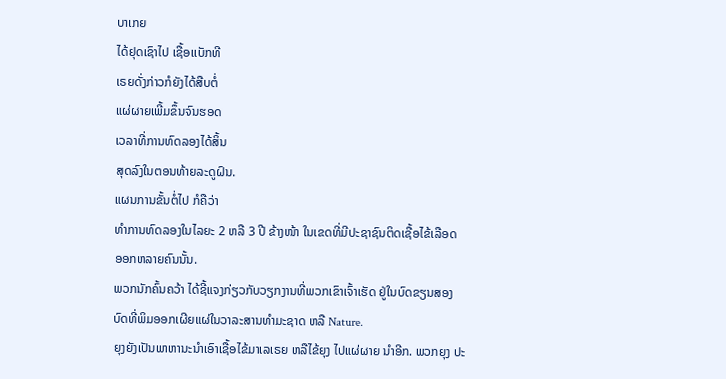ບາເກຍ
ໄດ້ຢຸດເຊົາໄປ ເຊື້ອເເບັກທີ
ເຣຍດັ່ງກ່າວກໍຍັງໄດ້ສືບຕໍ່
ແຜ່ຜາຍເພີ້ມຂຶ້ນຈົນຮອດ
ເວລາທີ່ການທົດລອງໄດ້ສິ້ນ
ສຸດລົງໃນຕອນທ້າຍລະດູຝົນ.
ແຜນການຂັ້ນຕໍ່ໄປ ກໍຄືວ່າ
ທໍາການທົດລອງໃນໄລຍະ 2 ຫລື 3 ປີ ຂ້າງໜ້າ ໃນເຂດທີ່ມີປະຊາຊົນຕິດເຊື້ອໄຂ້ເລືອດ
ອອກຫລາຍຄົນນັ້ນ.
ພວກນັກຄົ້ນຄວ້າ ໄດ້ຊີ້ແຈງກ່ຽວກັບວຽກງານທີ່ພວກເຂົາເຈົ້າເຮັດ ຢູ່ໃນບົດຂຽນສອງ
ບົດທີ່ພິມອອກເຜີຍແຜ່ໃນວາລະສານທໍາມະຊາດ ຫລື Nature.
ຍຸງຍັງເປັນພາຫານະນໍາເອົາເຊື້ອໄຂ້ມາເລເຣຍ ຫລືໄຂ້ຍຸງ ໄປແຜ່ຜາຍ ນໍາອີກ. ພວກຍຸງ ປະ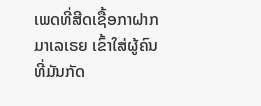ເພດທີ່ສີດເຊື້ອກາຝາກມາເລເຣຍ ເຂົ້າໃສ່ຜູ້ຄົນທີ່ມັນກັດ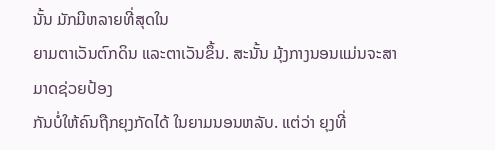ນັ້ນ ມັກມີຫລາຍທີ່ສຸດໃນ
ຍາມຕາເວັນຕົກດິນ ແລະຕາເວັນຂຶ້ນ. ສະນັ້ນ ມຸ້ງກາງນອນແມ່ນຈະສາມາດຊ່ວຍປ້ອງ
ກັນບໍ່ໃຫ້ຄົນຖືກຍຸງກັດໄດ້ ໃນຍາມນອນຫລັບ. ແຕ່ວ່າ ຍຸງທີ່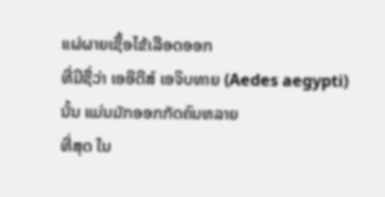ແຜ່ຜາຍເຊື້ອໄຂ້ເລືອດອອກ
ທີ່ມີຊື່ວ່າ ເອອີດີສ໌ ເອຈິບທາຍ (Aedes aegypti) ນັ້ນ ແມ່ນມັກອອກກັດຄົນຫລາຍ
ທີ່ສຸດ ໃນ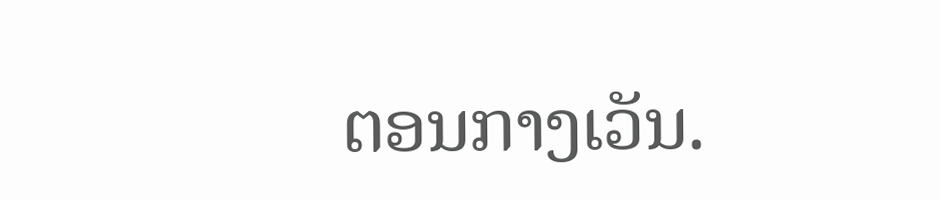ຕອນກາງເວັນ.